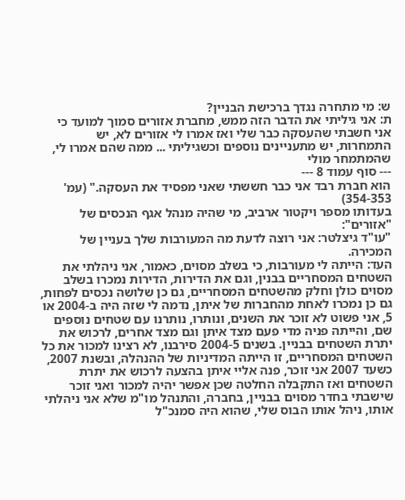ש: מי מתחרה נגדך ברכישת הבניין?
ת: אני גיליתי את הדבר הזה ממש, מחברת אזורים סמוך למועד כי אני חשבתי שהעסקה כבר שלי ואז אמרו לי אזורים לא, יש התמחרות, יש מתעניינים נוספים וכשגיליתי ... ממה שהם אמרו לי, שהמתמחר מולי
--- סוף עמוד 8 ---
הוא חברת רבד אני כבר חששתי שאני מפסיד את העסקה." (עמ' 354-353)
בעדותו מספר ויקטור ארביב, מי שהיה מנהל אגף הנכסים של "אזורים":
"עו"ד גיצלטר: אני רוצה לדעת מה המעורבות שלך בעניין של המכירה.
העד: הייתה לי מעורבות, כי בשלב מסוים, כאמור, אני ניהלתי את השטחים המסחריים בבנין, וגם את הדירות, הדירות נמכרו בשלב מסוים כולן וחלק מהשטחים המסחריים, גם כן שלושה נכסים לפחות, גם כן נמכרו לאחת מהחברות של איתן, נדמה לי שזה היה ב-2004 או 5, אני פשוט לא זוכר את השנים, ונותרו, נותרנו עם שטחים נוספים שם, והייתה פניה מדי פעם מצד איתן וגם מצד אחרים, לרכוש את יתרת השטחים בבניין. בשנים 2004-5 סירבנו, לא רצינו למכור את כל השטחים המסחריים, זו הייתה המדיניות של ההנהלה, ובשנת 2007, כשעד 2007 אני זוכר, פנה אליי איתן בהצעה לרכוש את יתרת השטחים ואז התקבלה החלטה שכן אפשר יהיה למכור ואני זוכר שישבתי בחדר מסוים בבניין, בחברה, והתנהל מו"מ שלא אני ניהלתי אותו, ניהל אותו הבוס שלי, שהוא היה סמנכ"ל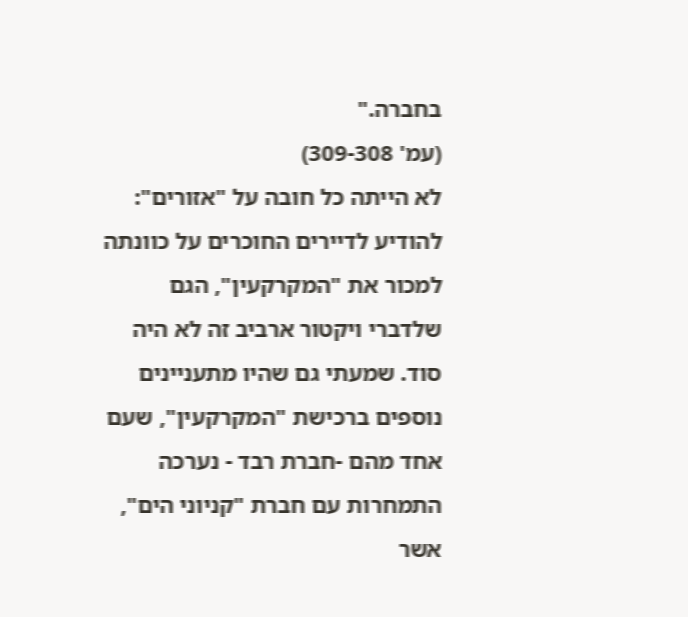בחברה."
(עמ' 309-308)
לא הייתה כל חובה על "אזורים": להודיע לדיירים החוכרים על כוונתה למכור את "המקרקעין", הגם שלדברי ויקטור ארביב זה לא היה סוד. שמעתי גם שהיו מתעניינים נוספים ברכישת "המקרקעין", שעם אחד מהם -חברת רבד - נערכה התמחרות עם חברת "קניוני הים", אשר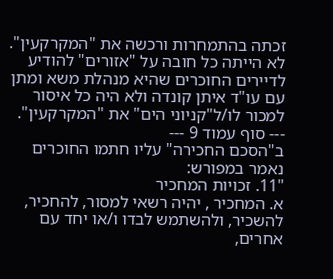זכתה בהתמחרות ורכשה את "המקרקעין".
לא הייתה כל חובה על "אזורים" להודיע לדיירים החוכרים שהיא מנהלת משא ומתן עם עו"ד איתן קונדה ולא היה כל איסור למכור לו/ל"קניוני הים" את "המקרקעין".
--- סוף עמוד 9 ---
ב"הסכם החכירה" עליו חתמו החוכרים נאמר במפורש:
"11. זכויות המחכיר
א. המחכיר , יהיה רשאי למסור, להחכיר, להשכיר, ולהשתמש לבדו ו/או יחד עם אחרים,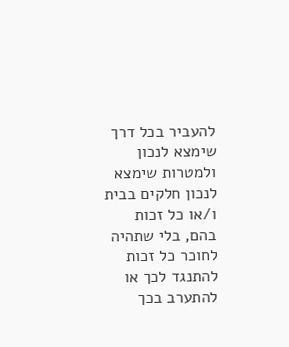להעביר בכל דרך שימצא לנכון ולמטרות שימצא לנכון חלקים בבית ו/או כל זכות בהם, בלי שתהיה לחוכר כל זכות להתנגד לכך או להתערב בכך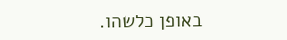באופן כלשהו.